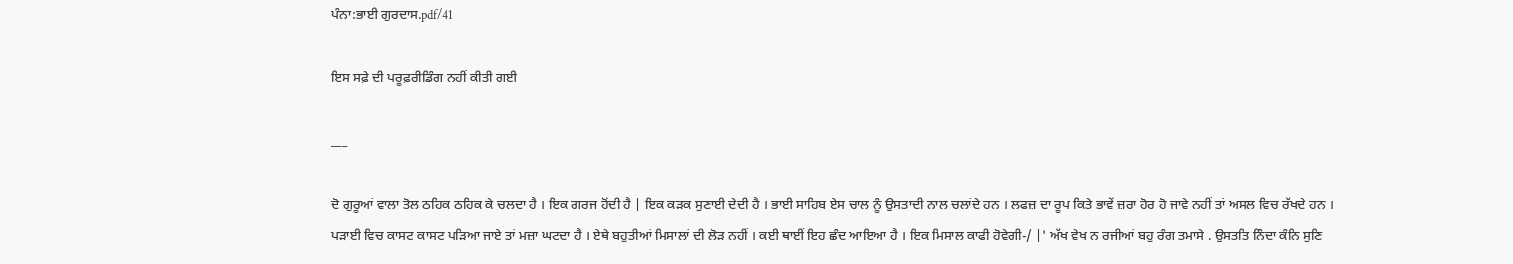ਪੰਨਾ:ਭਾਈ ਗੁਰਦਾਸ.pdf/41

ਇਸ ਸਫ਼ੇ ਦੀ ਪਰੂਫ਼ਰੀਡਿੰਗ ਨਹੀਂ ਕੀਤੀ ਗਈ

___

ਦੋ ਗੁਰੂਆਂ ਵਾਲਾ ਤੋਲ ਠਹਿਕ ਠਹਿਕ ਕੇ ਚਲਦਾ ਹੈ । ਇਕ ਗਰਜ ਹੋਂਦੀ ਹੈ | ਇਕ ਕੜਕ ਸੁਣਾਈ ਦੇਦੀ ਹੈ । ਭਾਈ ਸਾਹਿਬ ਏਸ ਚਾਲ ਨੂੰ ਉਸਤਾਦੀ ਨਾਲ ਚਲਾਂਦੇ ਹਨ । ਲਫਜ਼ ਦਾ ਰੂਪ ਕਿਤੇ ਭਾਵੇਂ ਜ਼ਰਾ ਹੋਰ ਹੋ ਜਾਵੇ ਨਹੀਂ ਤਾਂ ਅਸਲ ਵਿਚ ਰੱਖਦੇ ਹਨ । ਪੜਾਈ ਵਿਚ ਕਾਸਟ ਕਾਸਟ ਪੜਿਆ ਜਾਏ ਤਾਂ ਮਜ਼ਾ ਘਟਦਾ ਹੈ । ਏਥੇ ਬਹੁਤੀਆਂ ਮਿਸਾਲਾਂ ਦੀ ਲੋੜ ਨਹੀਂ । ਕਈ ਥਾਈਂ ਇਹ ਛੰਦ ਆਇਆ ਹੈ । ਇਕ ਮਿਸਾਲ ਕਾਫੀ ਹੋਵੇਗੀ-/ |' ਅੱਖ ਵੇਖ ਨ ਰਜੀਆਂ ਬਹੁ ਰੰਗ ਤਮਾਸੇ . ਉਸਤਤਿ ਨਿੰਦਾ ਕੰਨਿ ਸੁਣਿ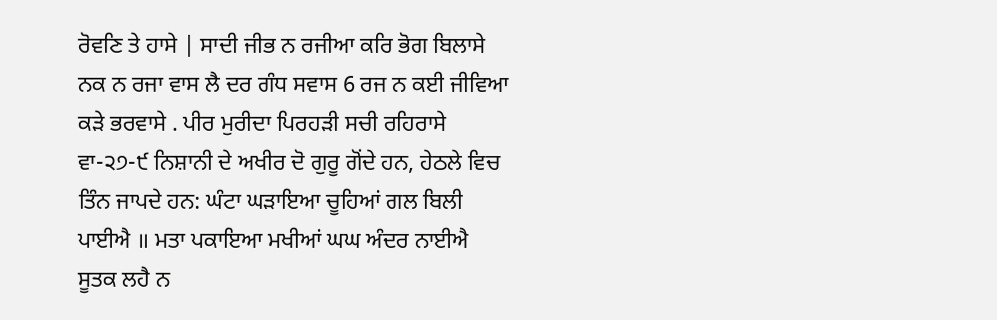ਰੋਵਣਿ ਤੇ ਹਾਸੇ | ਸਾਦੀ ਜੀਭ ਨ ਰਜੀਆ ਕਰਿ ਭੋਗ ਬਿਲਾਸੇ ਨਕ ਨ ਰਜਾ ਵਾਸ ਲੈ ਦਰ ਗੰਧ ਸਵਾਸ 6 ਰਜ ਨ ਕਈ ਜੀਵਿਆ ਕੜੇ ਭਰਵਾਸੇ . ਪੀਰ ਮੁਰੀਦਾ ਪਿਰਹੜੀ ਸਚੀ ਰਹਿਰਾਸੇ ਵਾ-੨੭-੯ ਨਿਸ਼ਾਨੀ ਦੇ ਅਖੀਰ ਦੋ ਗੁਰੂ ਗੋਂਦੇ ਹਨ, ਹੇਠਲੇ ਵਿਚ ਤਿੰਨ ਜਾਪਦੇ ਹਨ: ਘੰਟਾ ਘੜਾਇਆ ਚੂਹਿਆਂ ਗਲ ਬਿਲੀ ਪਾਈਐ ॥ ਮਤਾ ਪਕਾਇਆ ਮਖੀਆਂ ਘਘ ਅੰਦਰ ਨਾਈਐ ਸੂਤਕ ਲਹੈ ਨ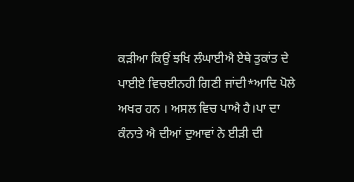ਕੜੀਆ ਕਿਉਂ ਝਖਿ ਲੰਘਾਈਐ ਏਥੇ ਤੁਕਾਂਤ ਦੇ ਪਾਈਏ ਵਿਚਈਨਹੀ ਗਿਣੀ ਜਾਂਦੀ*ਆਦਿ ਪੋਲੇ ਅਖਰ ਹਨ । ਅਸਲ ਵਿਚ ਪਾਐ ਹੈ।ਪਾ ਦਾ ਕੰਨਾਤੇ ਐ ਦੀਆਂ ਦੁਆਵਾਂ ਨੇ ਈੜੀ ਦੀ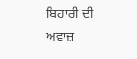ਬਿਹਾਰੀ ਦੀ ਅਵਾਜ਼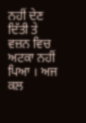ਨਹੀਂ ਦੇਣ ਦਿੱਤੀ ਤੇ ਵਜ਼ਨ ਵਿਚ ਅਟਕਾ ਨਹੀਂ ਪਿਆ । ਅਜ ਕਲ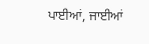ਪਾਈਆਂ, ਜਾਈਆਂ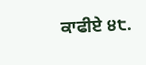ਕਾਫੀਏ ੪੮.